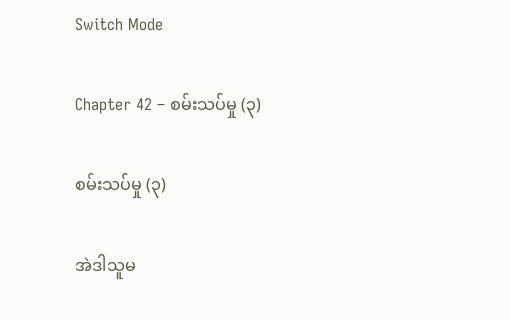Switch Mode

Chapter 42 – စမ်းသပ်မှု (၃)

စမ်းသပ်မှု (၃)

အဲဒါသူမ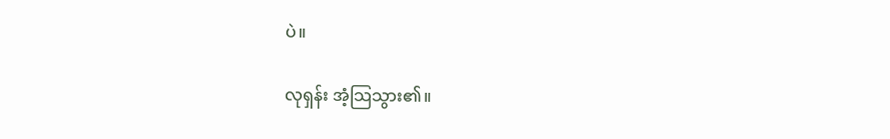ပဲ။

လုရှန်း အံ့သြသွား၏။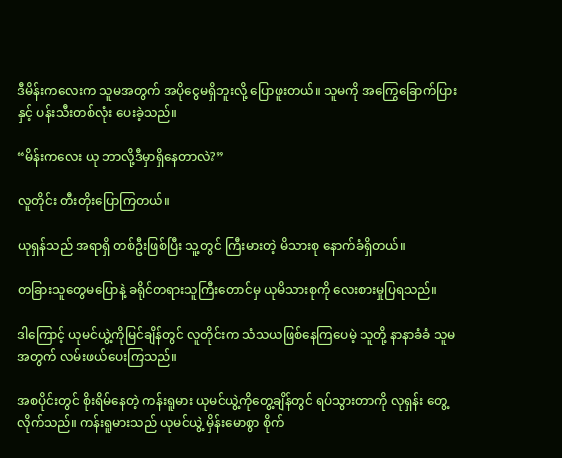ဒီမိန်းကလေးက သူမအတွက် အပိုငွေမရှိဘူးလို့ ပြောဖူးတယ်။ သူမကို အကြွေခြောက်ပြားနှင့် ပန်းသီးတစ်လုံး ပေးခဲ့သည်။

“မိန်းကလေး ယု ဘာလို့ဒီမှာရှိနေတာလဲ?”

လူတိုင်း တီးတိုးပြောကြတယ်။

ယုရှန်သည် အရာရှိ တစ်ဦးဖြစ်ပြီး သူ့တွင် ကြီးမားတဲ့ မိသားစု နောက်ခံရှိတယ်။

တခြားသူတွေမပြောနဲ့ ခရိုင်တရားသူကြီးတောင်မှ ယုမိသားစုကို လေးစားမှုပြရသည်။

ဒါကြောင့် ယုမင်ယွဲ့ကိုမြင်ချိန်တွင် လူတိုင်းက သံသယဖြစ်နေကြပေမဲ့ သူတို့ နာနာခံခံ သူမအတွက် လမ်းဖယ်ပေးကြသည်။

အစပိုင်းတွင် စိုးရိမ်နေတဲ့ ကန်းရူမား ယုမင်ယွဲ့ကိုတွေ့ချိန်တွင် ရပ်သွားတာကို လုရှန်း တွေ့လိုက်သည်။ ကန်းရူမားသည် ယုမင်ယွဲ့ မှိန်းမောစွာ စိုက်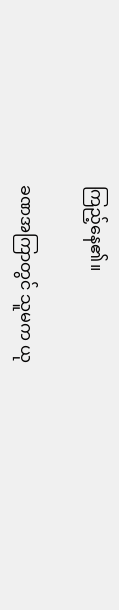ကြည့်နေ၏။

ခဏအကြာတွင် သူမက ယု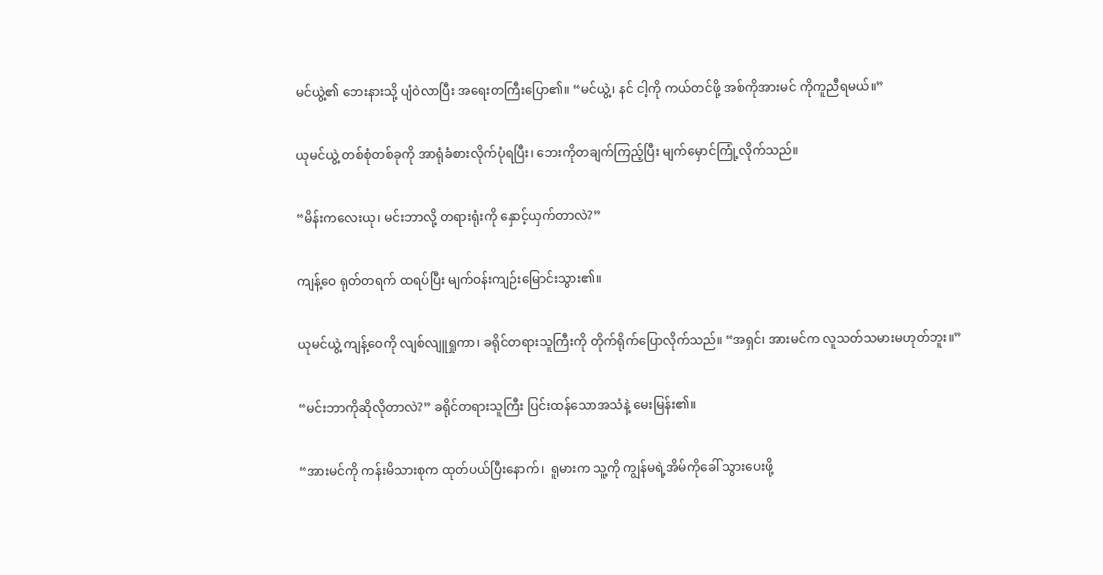မင်ယွဲ့၏ ဘေးနားသို့ ပျံဝဲလာပြီး အရေးတကြီးပြော၏။ “မင်ယွဲ့၊ နင် ငါ့ကို ကယ်တင်ဖို့ အစ်ကိုအားမင် ကိုကူညီရမယ်။”

ယုမင်ယွဲ့ တစ်စုံတစ်ခုကို အာရုံခံစားလိုက်ပုံရပြီး၊ ဘေးကိုတချက်ကြည့်ပြီး မျက်မှောင်ကြုံ့လိုက်သည်။

“မိန်းကလေးယု၊ မင်းဘာလို့ တရားရုံးကို နှောင့်ယှက်တာလဲ?”

ကျန့်ဝေ ရုတ်တရက် ထရပ်ပြီး မျက်ဝန်းကျဉ်းမြောင်းသွား၏။

ယုမင်ယွဲ့ ကျန့်ဝေကို လျစ်လျူရှုကာ၊ ခရိုင်တရားသူကြီးကို တိုက်ရိုက်ပြောလိုက်သည်။ “အရှင်၊ အားမင်က လူသတ်သမားမဟုတ်ဘူး။”

“မင်းဘာကိုဆိုလိုတာလဲ?” ခရိုင်တရားသူကြီး ပြင်းထန်သောအသံနဲ့ မေးမြန်း၏။

“အားမင်ကို ကန်းမိသားစုက ထုတ်ပယ်ပြီးနောက်၊  ရူမားက သူ့ကို ကျွန်မရဲ့အိမ်ကိုခေါ် သွားပေးဖို့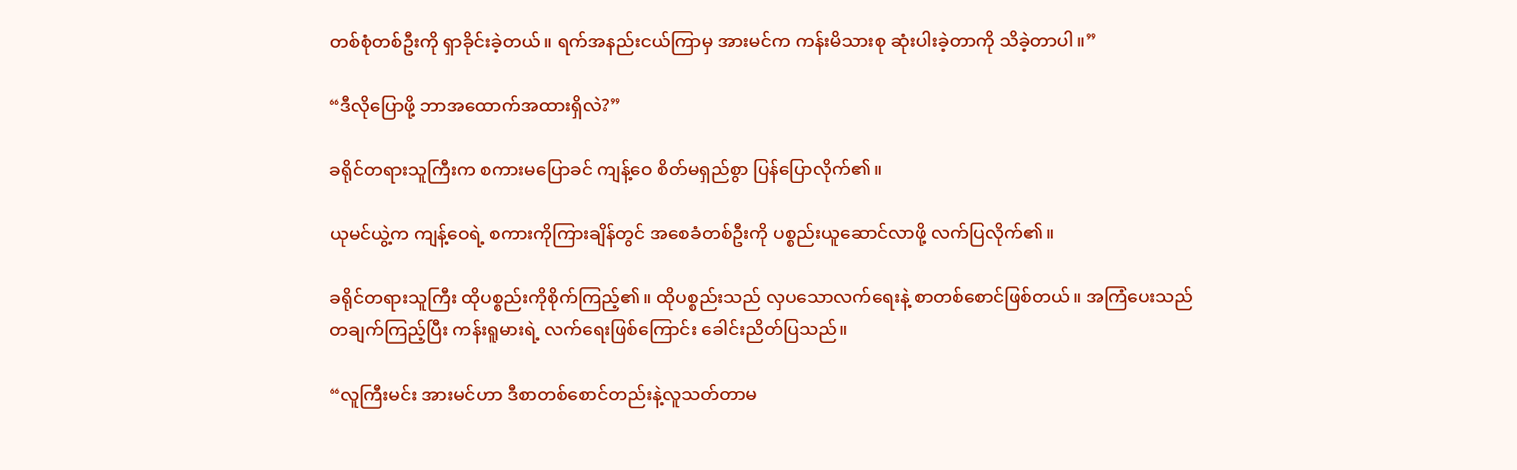တစ်စုံတစ်ဦးကို ရှာခိုင်းခဲ့တယ်။ ရက်အနည်းငယ်ကြာမှ အားမင်က ကန်းမိသားစု ဆုံးပါးခဲ့တာကို သိခဲ့တာပါ။”

“ဒီလိုပြောဖို့ ဘာအထောက်အထားရှိလဲ?”

ခရိုင်တရားသူကြီးက စကားမပြောခင် ကျန့်ဝေ စိတ်မရှည်စွာ ပြန်ပြောလိုက်၏။

ယုမင်ယွဲ့က ကျန့်ဝေရဲ့ စကားကိုကြားချိန်တွင် အစေခံတစ်ဦးကို ပစ္စည်းယူဆောင်လာဖို့ လက်ပြလိုက်၏။

ခရိုင်တရားသူကြီး ထိုပစ္စည်းကိုစိုက်ကြည့်၏။ ထိုပစ္စည်းသည် လှပသောလက်ရေးနဲ့ စာတစ်စောင်ဖြစ်တယ်။ အကြံပေးသည် တချက်ကြည့်ပြီး ကန်းရူမားရဲ့ လက်ရေးဖြစ်ကြောင်း ခေါင်းညိတ်ပြသည်။

“လူကြီးမင်း အားမင်ဟာ ဒီစာတစ်စောင်တည်းနဲ့လူသတ်တာမ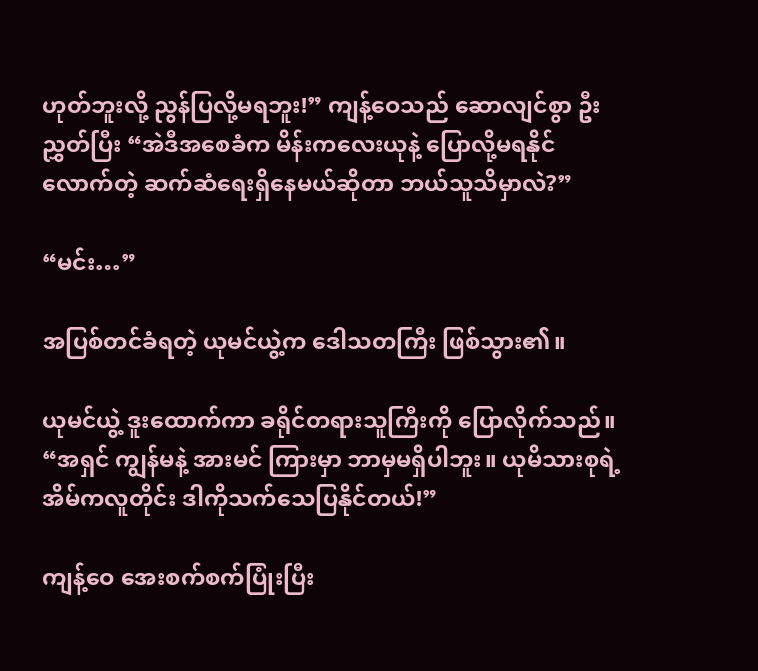ဟုတ်ဘူးလို့ ညွန်ပြလို့မရဘူး!” ကျန့်ဝေသည် ဆောလျင်စွာ ဦးညွှတ်ပြီး “အဲဒီအစေခံက မိန်းကလေးယုနဲ့ ပြောလို့မရနိုင်လောက်တဲ့ ဆက်ဆံရေးရှိနေမယ်ဆိုတာ ဘယ်သူသိမှာလဲ?”

“မင်း…”

အပြစ်တင်ခံရတဲ့ ယုမင်ယွဲ့က ဒေါသတကြီး ဖြစ်သွား၏။

ယုမင်ယွဲ့ ဒူးထောက်ကာ ခရိုင်တရားသူကြီးကို ပြောလိုက်သည်။ “အရှင် ကျွန်မနဲ့ အားမင် ကြားမှာ ဘာမှမရှိပါဘူး။ ယုမိသားစုရဲ့ အိမ်ကလူတိုင်း ဒါကိုသက်သေပြနိုင်တယ်!”

ကျန့်ဝေ အေးစက်စက်ပြုံးပြီး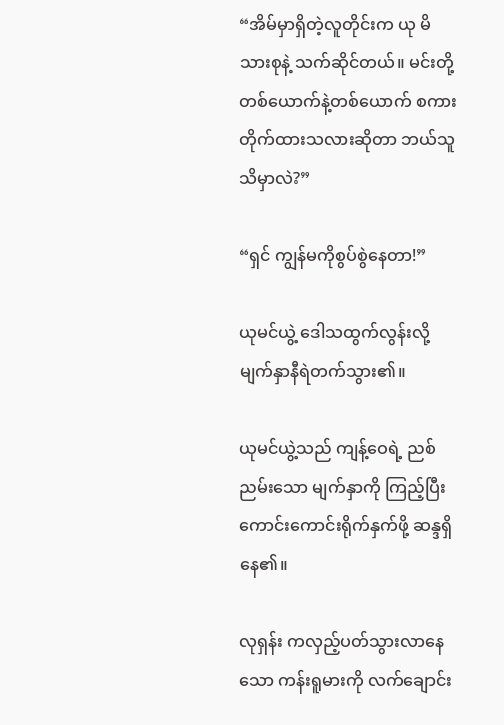“အိမ်မှာရှိတဲ့လူတိုင်းက ယု မိသားစုနဲ့ သက်ဆိုင်တယ်။ မင်းတို့တစ်ယောက်နဲ့တစ်ယောက် စကားတိုက်ထားသလားဆိုတာ ဘယ်သူသိမှာလဲ?”

“ရှင် ကျွန်မကိုစွပ်စွဲနေတာ!”

ယုမင်ယွဲ့ ဒေါသထွက်လွန်းလို့ မျက်နှာနီရဲတက်သွား၏။

ယုမင်ယွဲ့သည် ကျန့်ဝေရဲ့ ညစ်ညမ်းသော မျက်နှာကို ကြည့်ပြီး ကောင်းကောင်းရိုက်နှက်ဖို့ ဆန္ဒရှိနေ၏။

လုရှန်း ကလှည့်ပတ်သွားလာနေသော ကန်းရူမားကို လက်ချောင်း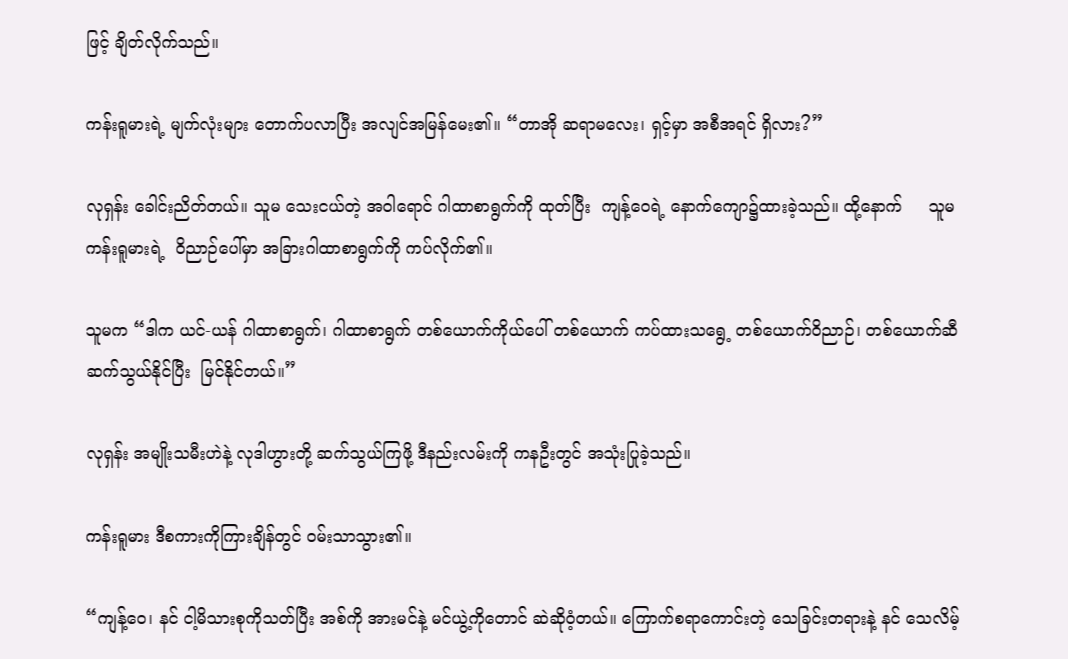ဖြင့် ချိတ်လိုက်သည်။

ကန်းရူမားရဲ့ မျက်လုံးများ တောက်ပလာပြီး အလျင်အမြန်မေး၏။ “တာအို ဆရာမလေး၊ ရှင့်မှာ အစီအရင် ရှိလား?”

လုရှန်း ခေါင်းညိတ်တယ်။ သူမ သေးငယ်တဲ့ အဝါရောင် ဂါထာစာရွက်ကို ထုတ်ပြီး  ကျန့်ဝေရဲ့ နောက်ကျော၌ထားခဲ့သည်။ ထို့နောက်     သူမ ကန်းရူမားရဲ့  ဝိညာဉ်ပေါ်မှာ အခြားဂါထာစာရွက်ကို ကပ်လိုက်၏။

သူမက “ဒါက ယင်-ယန် ဂါထာစာရွက်၊ ဂါထာစာရွက် တစ်ယောက်ကိုယ်ပေါ် တစ်ယောက် ကပ်ထားသရွေ့ တစ်ယောက်ဝိညာဉ်၊ တစ်ယောက်ဆီ ဆက်သွယ်နိုင်ပြီး  မြင်နိုင်တယ်။”

လုရှန်း အမျိုးသမီးဟဲနဲ့ လုဒါဟွားတို့ ဆက်သွယ်ကြဖို့ ဒီနည်းလမ်းကို ကနဦးတွင် အသုံးပြုခဲ့သည်။

ကန်းရူမား ဒီစကားကိုကြားချိန်တွင် ဝမ်းသာသွား၏။

“ကျန့်ဝေ၊ နင် ငါ့မိသားစုကိုသတ်ပြီး အစ်ကို အားမင်နဲ့ မင်ယွဲ့ကိုတောင် ဆဲဆိုဝံ့တယ်။ ကြောက်စရာကောင်းတဲ့ သေခြင်းတရားနဲ့ နင် သေလိမ့်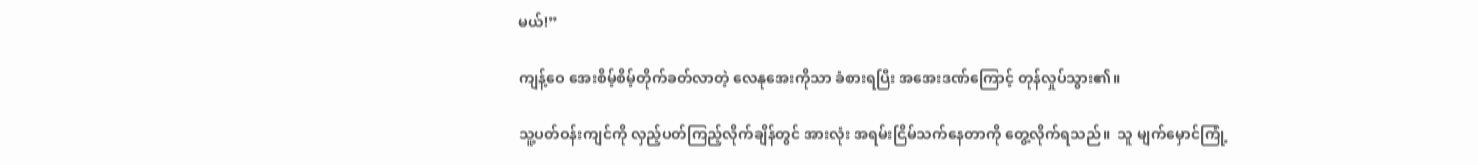မယ်!”

ကျန့်ဝေ အေးစိမ့်စိမ့်တိုက်ခတ်လာတဲ့ လေနုအေးကိုသာ ခံစားရပြီး အအေးဒဏ်ကြောင့် တုန်လှုပ်သွား၏။

သူ့ပတ်ဝန်းကျင်ကို လှည့်ပတ်ကြည့်လိုက်ချိန်တွင် အားလုံး အရမ်းငြိမ်သက်နေတာကို တွေ့လိုက်ရသည်။  သူ မျက်မှောင်ကြုံ့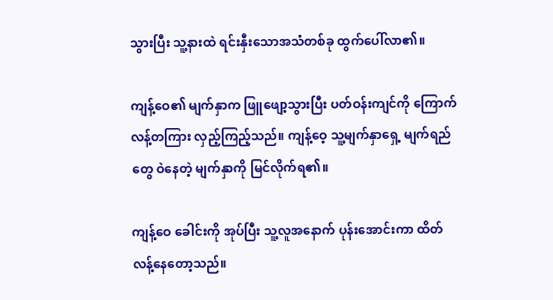သွားပြီး သူ့နားထဲ ရင်းနှီးသောအသံတစ်ခု ထွက်ပေါ်လာ၏။

ကျန့်ဝေ၏ မျက်နှာက ဖြူဖျော့သွားပြီး ပတ်ဝန်းကျင်ကို ကြောက်လန့်တကြား လှည့်ကြည့်သည်။ ကျန့်ဝေ့ သူ့မျက်နှာရှေ့ မျက်ရည်တွေ ဝဲနေတဲ့ မျက်နှာကို မြင်လိုက်ရ၏။

ကျန့်ဝေ ခေါင်းကို အုပ်ပြီး သူ့လူအနောက် ပုန်းအောင်းကာ ထိတ်လန့်နေတော့သည်။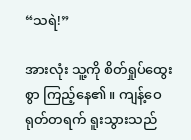“သရဲ!”

အားလုံး သူ့ကို စိတ်ရှုပ်ထွေးစွာ ကြည့်နေ၏။ ကျန့်ဝေ ရုတ်တရက် ရူးသွားသည်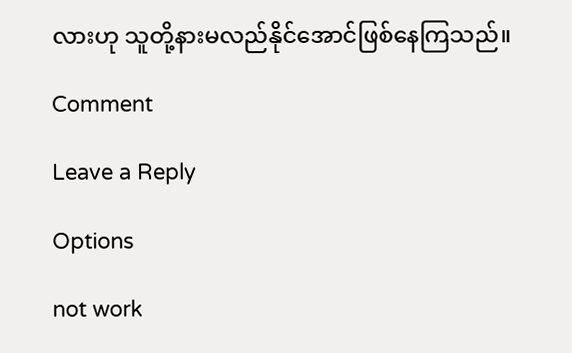လားဟု သူတို့နားမလည်နိုင်အောင်ဖြစ်နေကြသည်။

Comment

Leave a Reply

Options

not work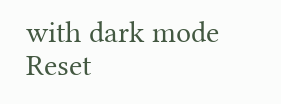with dark mode
Reset